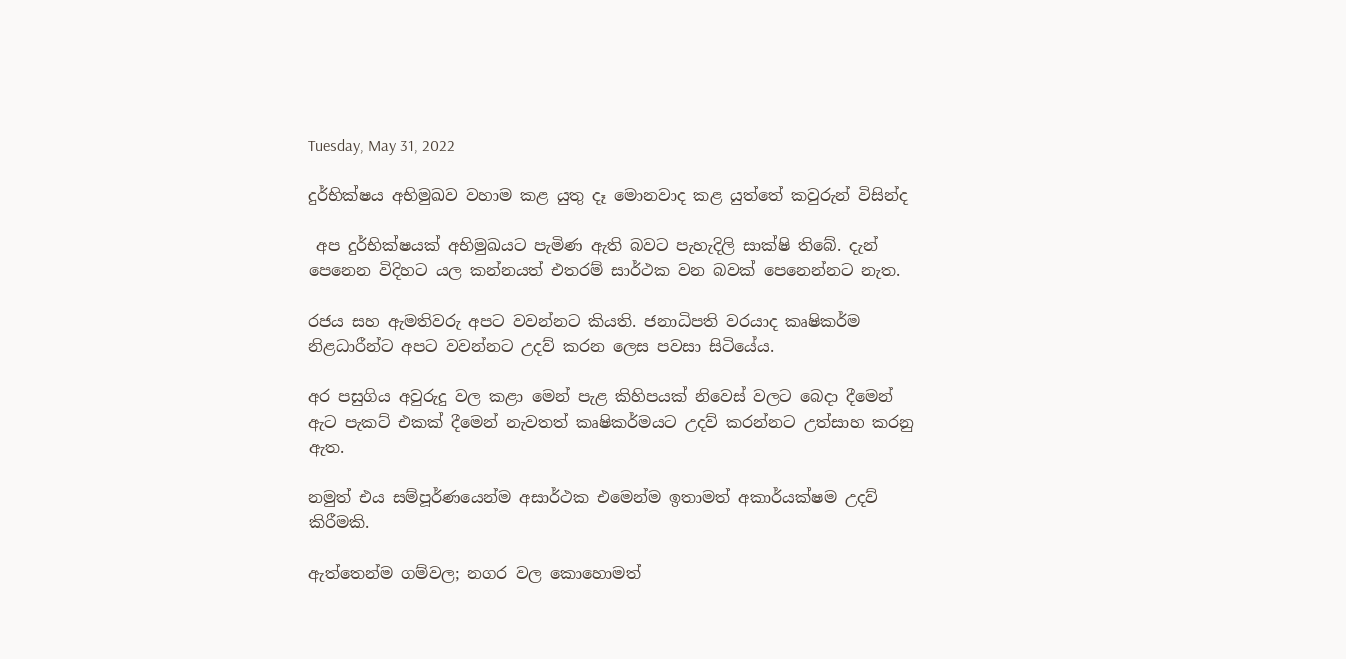Tuesday, May 31, 2022

දුර්භික්ෂය අභිමුඛව වහාම කළ යුතු දෑ මොනවාද කළ යුත්තේ කවුරුන් විසින්ද

 අප දුර්භික්ෂයක් අභිමුඛයට පැමිණ ඇති බවට පැහැදිලි සාක්ෂි තිබේ. දැන් පෙනෙන විදිහට යල කන්නයත් එතරම් සාර්ථක වන බවක් පෙනෙන්නට නැත.

රජය සහ ඇමතිවරු අපට වවන්නට කියති. ජනාධිපති වරයාද කෘෂිකර්ම නිළධාරීන්ට අපට වවන්නට උදව් කරන ලෙස පවසා සිටියේය.

අර පසුගිය අවුරුදු වල කළා මෙන් පැළ කිහිපයක් නිවෙස් වලට බෙදා දීමෙන් ඇට පැකට් එකක් දීමෙන් නැවතත් කෘෂිකර්මයට උදව් කරන්නට උත්සාහ කරනු ඇත.

නමුත් එය සම්පූර්ණයෙන්ම අසාර්ථක එමෙන්ම ඉතාමත් අකාර්යක්ෂම උදව් කිරීමකි.

ඇත්තෙන්ම ගම්වල; නගර වල කොහොමත්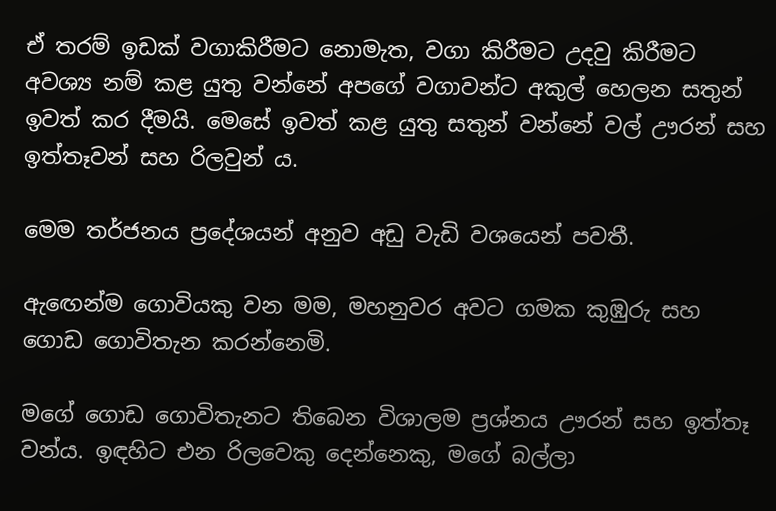ඒ තරම් ඉඩක් වගාකිරීමට නොමැත, වගා කිරීමට උදවු කිරීමට අවශ්‍ය නම් කළ යුතු වන්නේ අපගේ වගාවන්ට අකුල් හෙලන සතුන්  ඉවත් කර දීමයි. මෙසේ ඉවත් කළ යුතු සතුන් වන්නේ වල් ඌරන් සහ ඉත්තෑවන් සහ රිලවුන් ය.

මෙම තර්ජනය ප්‍රදේශයන් අනුව අඩු වැඩි වශයෙන් පවතී.

ඇඟෙන්ම ගොවියකු වන මම, මහනුවර අවට ගමක කුඹුරු සහ ගොඩ ගොවිතැන කරන්නෙමි.

මගේ ගොඩ ගොවිතැනට තිබෙන විශාලම ප්‍රශ්නය ඌරන් සහ ඉත්තෑ වන්ය. ඉඳහිට එන රිලවෙකු දෙන්නෙකු, මගේ බල්ලා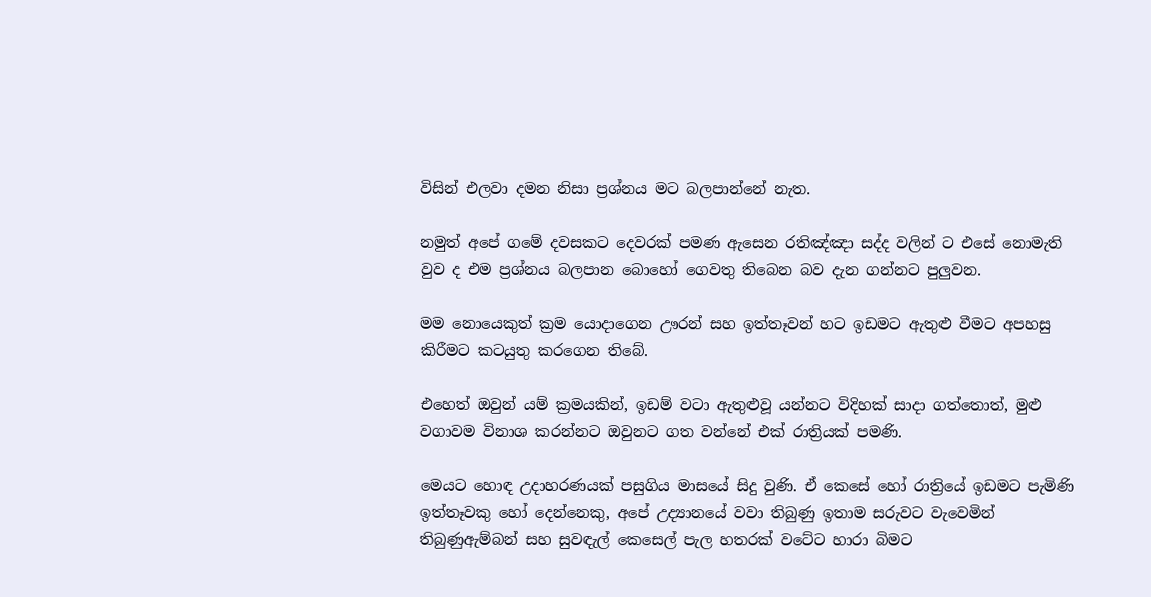විසින් එලවා දමන නිසා ප්‍රශ්නය මට බලපාන්නේ නැත.

නමුත් අපේ ගමේ දවසකට දෙවරක් පමණ ඇසෙන රතිඤ්ඤා සද්ද වලින් ට එසේ නොමැති වුව ද එම ප්‍රශ්නය බලපාන බොහෝ ගෙවතු තිබෙන බව දැන ගන්නට පුලුවන.

මම නොයෙකුත් ක්‍රම යොදාගෙන ඌරන් සහ ඉත්තෑවන් හට ඉඩමට ඇතුළු වීමට අපහසු කිරීමට කටයුතු කරගෙන තිබේ.

එහෙත් ඔවුන් යම් ක්‍රමයකින්, ඉඩම් වටා ඇතුළුවූ යන්නට විදිහක් සාදා ගත්තොත්, මුළු වගාවම විනාශ කරන්නට ඔවුනට ගත වන්නේ එක් රාත්‍රියක් පමණි.

මෙයට හොඳ උදාහරණයක් පසුගිය මාසයේ සිදු වුණි. ඒ කෙසේ හෝ රාත්‍රියේ ඉඩමට පැමිණි ඉත්තෑවකු හෝ දෙන්නෙකු, අපේ උද්‍යානයේ වවා තිබුණු ඉතාම සරුවට වැවෙමින් තිබුණුඇම්බන් සහ සුවඳැල් කෙසෙල් පැල හතරක් වටේට හාරා බිමට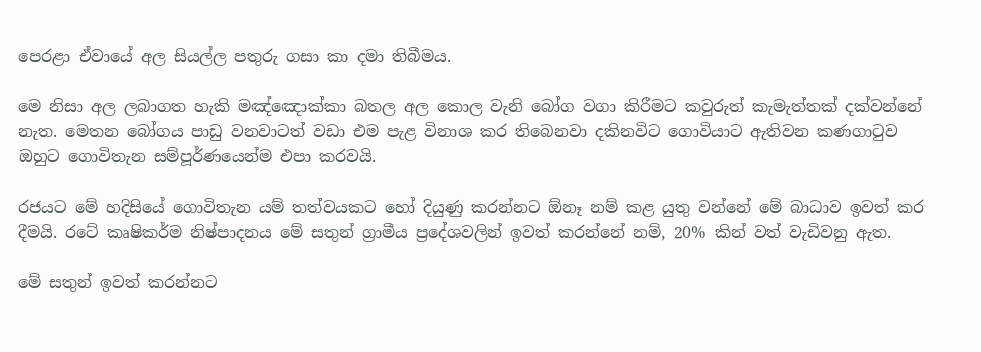පෙරළා ඒවායේ අල සියල්ල පතුරු ගසා කා දමා තිබීමය.

මෙ නිසා අල ලබාගත හැකි මඤ්ඤොක්කා බතල අල කොල වැනි බෝග වගා කිරීමට කවුරුත් කැමැත්තක් දක්වන්නේ නැත. මෙතන බෝගය පාඩු වනවාටත් වඩා එම පැළ විනාශ කර තිබෙනවා දකිනවිට ගොවියාට ඇතිවන කණගාටුව ඔහුට ගොවිතැන සම්පූර්ණයෙන්ම එපා කරවයි.

රජයට මේ හදිසියේ ගොවිතැන යම් තත්වයකට හෝ දියුණු කරන්නට ඕනෑ නම් කළ යුතු වන්නේ මේ බාධාව ඉවත් කර දීමයි. රටේ කෘෂිකර්ම නිෂ්පාදනය මේ සතුන් ග්‍රාමීය ප්‍රදේශවලින් ඉවත් කරන්නේ නම්, 20% කින් වත් වැඩිවනු ඇත.

මේ සතුන් ඉවත් කරන්නට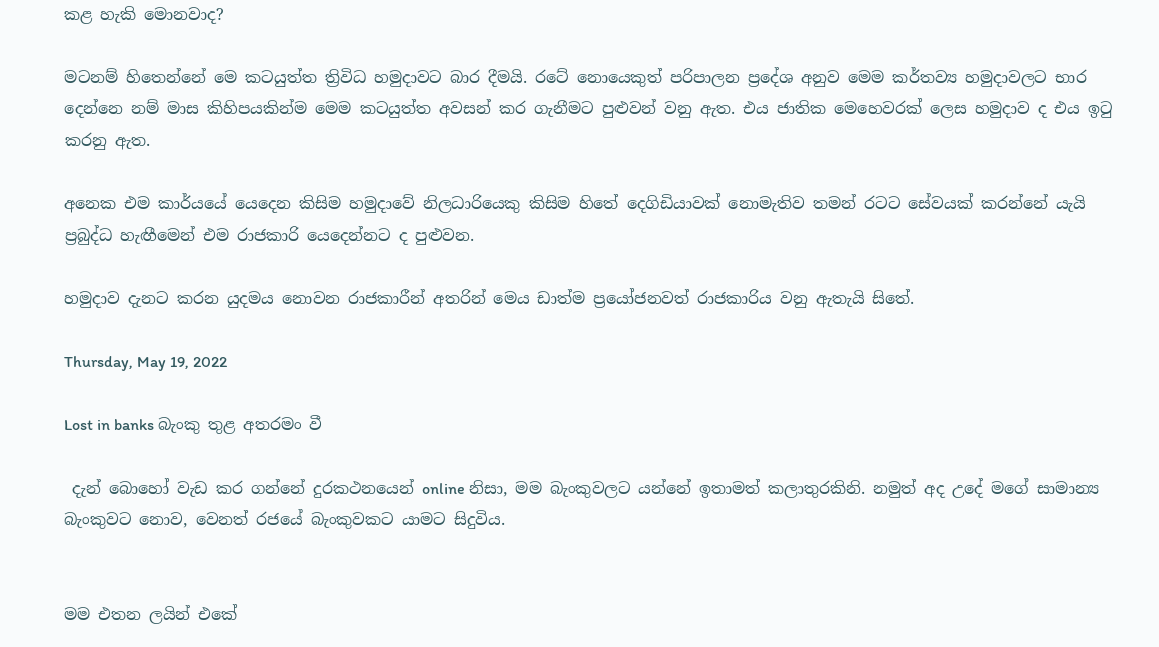කළ හැකි මොනවාද?

මටනම් හිතෙන්නේ මෙ කටයුත්ත ත්‍රිවිධ හමුදාවට බාර දීමයි. රටේ නොයෙකුත් පරිපාලන ප්‍රදේශ අනුව මෙම කර්තව්‍ය හමුදාවලට භාර දෙන්නෙ නම් මාස කිහිපයකින්ම මෙම කටයුත්ත අවසන් කර ගැනීමට පුළුවන් වනු ඇත. එය ජාතික මෙහෙවරක් ලෙස හමුදාව ද එය ඉටු කරනු ඇත.

අනෙක එම කාර්යයේ යෙදෙන කිසිම හමුදාවේ නිලධාරියෙකු කිසිම හිතේ දෙගිඩියාවක් නොමැතිව තමන් රටට සේවයක් කරන්නේ යැයි ප්‍රබුද්ධ හැඟීමෙන් එම රාජකාරි යෙදෙන්නට ද පුළුවන.

හමුදාව දැනට කරන යුදමය නොවන රාජකාරීන් අතරින් මෙය ඩාත්ම ප්‍රයෝජනවත් රාජකාරිය වනු ඇතැයි සිතේ.

Thursday, May 19, 2022

Lost in banks බැංකු තුළ අතරමං වී

 දැන් බොහෝ වැඩ කර ගන්නේ දුරකථනයෙන් online නිසා, මම බැංකුවලට යන්නේ ඉතාමත් කලාතුරකිනි. නමුත් අද උදේ මගේ සාමාන්‍ය බැංකුවට නොව, වෙනත් රජයේ බැංකුවකට යාමට සිදුවිය.


මම එතන ලයින් එකේ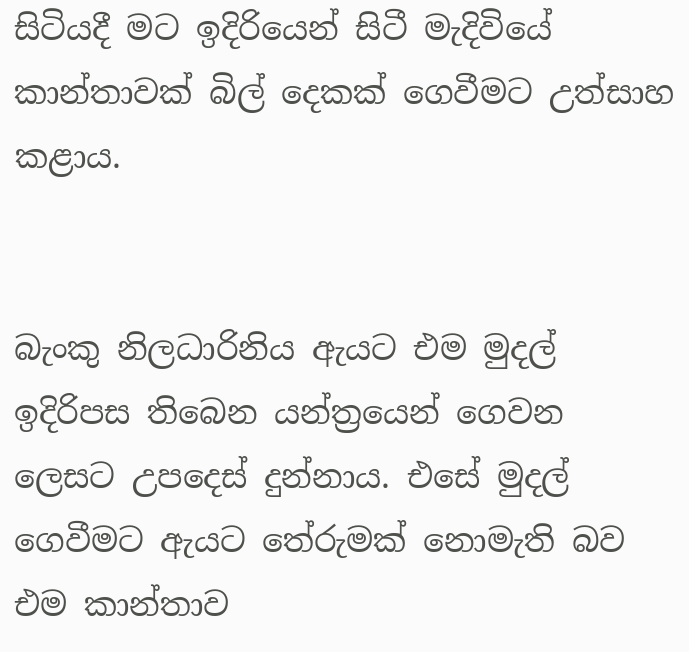සිටියදී මට ඉදිරියෙන් සිටී මැදිවියේ කාන්තාවක් බිල් දෙකක් ගෙවීමට උත්සාහ කළාය.


බැංකු නිලධාරිනිය ඇයට එම මුදල් ඉදිරිපස තිබෙන යන්ත්‍රයෙන් ගෙවන ලෙසට උපදෙස් දුන්නාය. එසේ මුදල් ගෙවීමට ඇයට තේරුමක් නොමැති බව එම කාන්තාව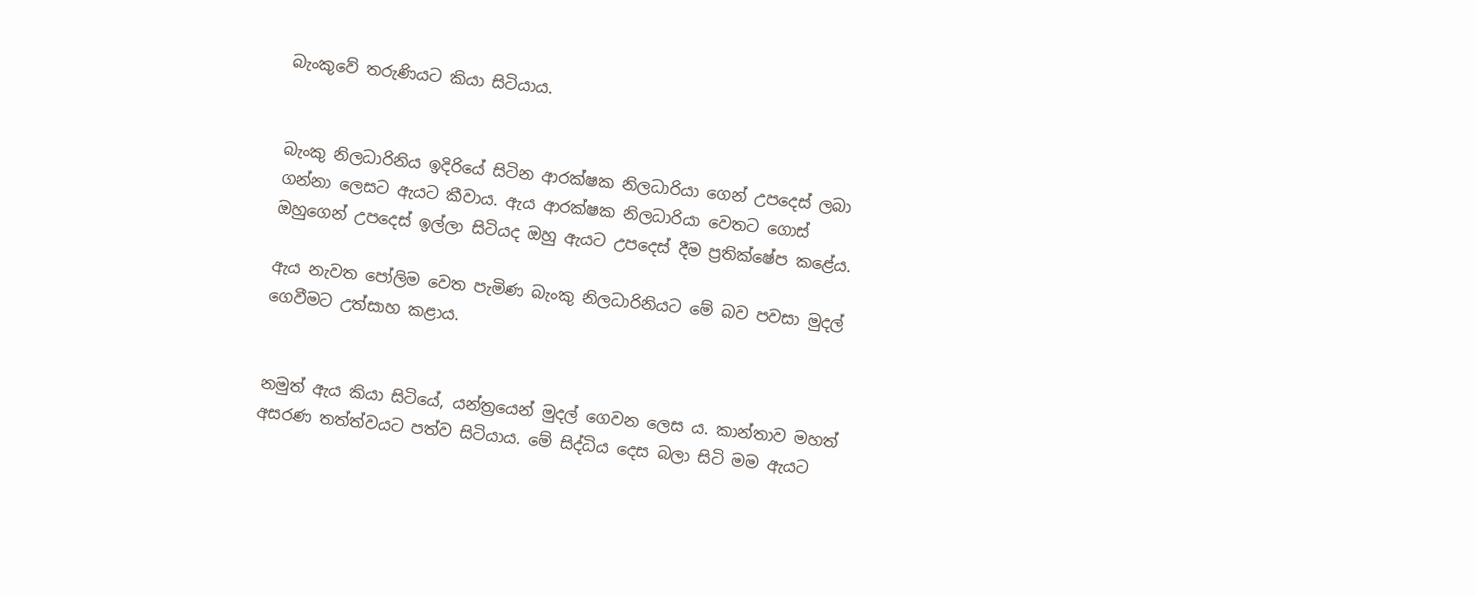බැංකුවේ තරුණියට කියා සිටියාය.


බැංකු නිලධාරිනිය ඉදිරියේ සිටින ආරක්ෂක නිලධාරියා ගෙන් උපදෙස් ලබා ගන්නා ලෙසට ඇයට කීවාය. ඇය ආරක්ෂක නිලධාරියා වෙතට ගොස් ඔහුගෙන් උපදෙස් ඉල්ලා සිටියද ඔහු ඇයට උපදෙස් දීම ප්‍රතික්ෂේප කළේය.

ඇය නැවත පෝලිම වෙත පැමිණ බැංකු නිලධාරිනියට මේ බව පවසා මුදල් ගෙවීමට උත්සාහ කළාය.


නමුත් ඇය කියා සිටියේ, යන්ත්‍රයෙන් මුදල් ගෙවන ලෙස ය. කාන්තාව මහත් අසරණ තත්ත්වයට පත්ව සිටියාය. මේ සිද්ධිය දෙස බලා සිටි මම ඇයට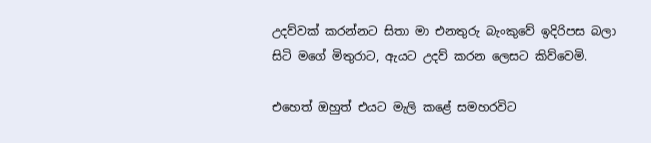උදව්වක් කරන්නට සිතා මා එනතුරු බැංකුවේ ඉදිරිපස බලා සිටි මගේ මිතුරාට, ඇයට උදව් කරන ලෙසට කිව්වෙමි.

එහෙත් ඔහුත් එයට මැලි කළේ සමහරවිට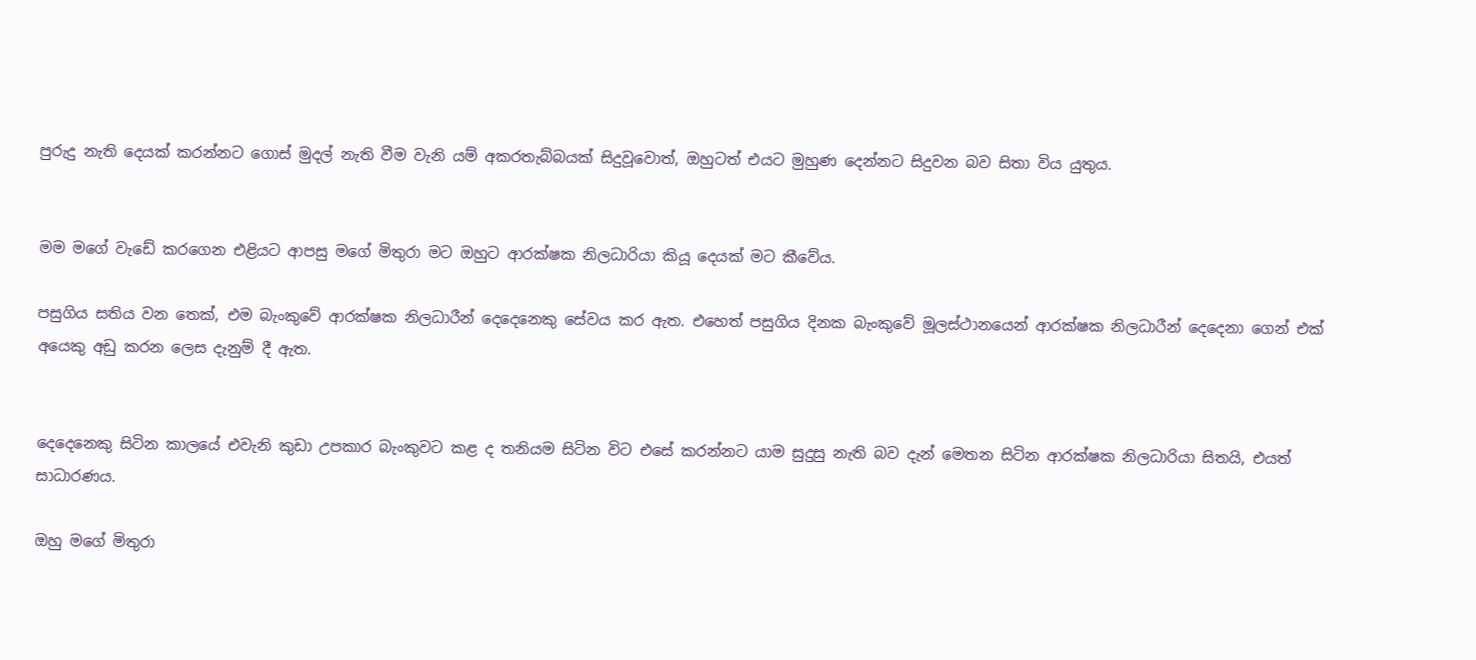පුරුදු නැති දෙයක් කරන්නට ගොස් මුදල් නැති වීම වැනි යම් අකරතැබ්බයක් සිදුවූවොත්, ඔහුටත් එයට මුහුණ දෙන්නට සිදුවන බව සිතා විය යුතුය.


මම මගේ වැඩේ කරගෙන එළියට ආපසු මගේ මිතුරා මට ඔහුට ආරක්ෂක නිලධාරියා කියූ දෙයක් මට කීවේය.

පසුගිය සතිය වන තෙක්, එම බැංකුවේ ආරක්ෂක නිලධාරීන් දෙදෙනෙකු සේවය කර ඇත. එහෙත් පසුගිය දිනක බැංකුවේ මූලස්ථානයෙන් ආරක්ෂක නිලධාරීන් දෙදෙනා ගෙන් එක් අයෙකු අඩු කරන ලෙස දැනුම් දී ඇත.


දෙදෙනෙකු සිටින කාලයේ එවැනි කුඩා උපකාර බැංකුවට කළ ද තනියම සිටින විට එසේ කරන්නට යාම සුදුසු නැති බව දැන් මෙතන සිටින ආරක්ෂක නිලධාරියා සිතයි, එයත් සාධාරණය.

ඔහු මගේ මිතුරා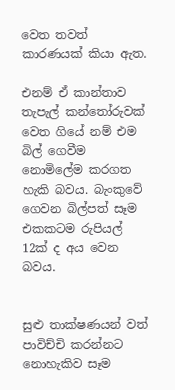වෙත තවත් කාරණයක් කියා ඇත.

එනම් ඒ කාන්තාව තැපැල් කන්තෝරුවක් වෙත ගියේ නම් එම බිල් ගෙවීම නොමිලේම කරගත හැකි බවය. බැංකුවේ ගෙවන බිල්පත් සෑම එකකටම රුපියල් 12ක් ද අය වෙන බවය.


සුළු තාක්ෂණයන් වත් පාවිච්චි කරන්නට නොහැකිව සෑම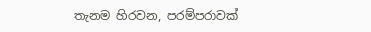තැනම හිරවන, පරම්පරාවක්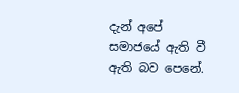දැන් අපේ සමාජයේ ඇති වී ඇති බව පෙනේ.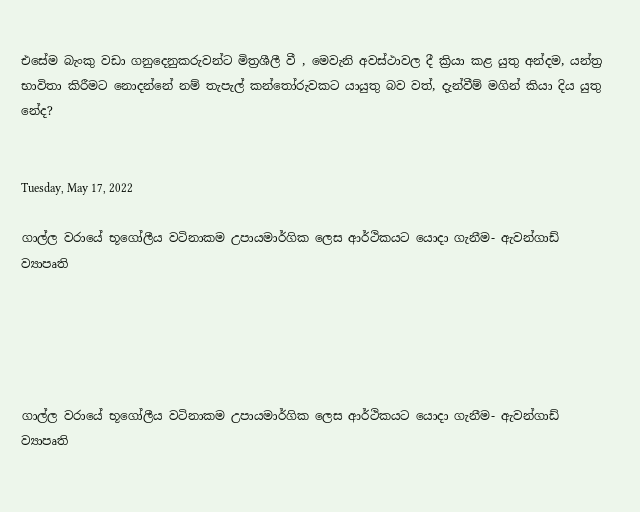එසේම බැංකු වඩා ගනුදෙනුකරුවන්ට මිත්‍රශීලී වී , මෙවැනි අවස්ථාවල දී ක්‍රියා කළ යුතු අන්දම, යන්ත්‍ර භාවිතා කිරීමට නොදන්නේ නම් තැපැල් කන්තෝරුවකට යායුතු බව වත්, දැන්වීම් මගින් කියා දිය යුතු නේද?


Tuesday, May 17, 2022

ගාල්ල වරායේ භූගෝලීය වටිනාකම උපායමාර්ගික ලෙස ආර්ථිකයට යොදා ගැනීම- ඇවන්ගාඩ් ව්‍යාපෘති





ගාල්ල වරායේ භූගෝලීය වටිනාකම උපායමාර්ගික ලෙස ආර්ථිකයට යොදා ගැනීම- ඇවන්ගාඩ් ව්‍යාපෘති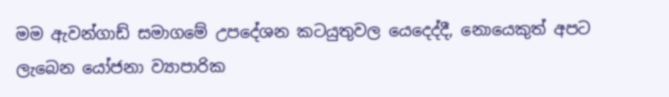මම ඇවන්ගාඩ් සමාගමේ උපදේශන කටයුතුවල යෙදෙද්දී, නොයෙකුත් අපට ලැබෙන යෝජනා ව්‍යාපාරික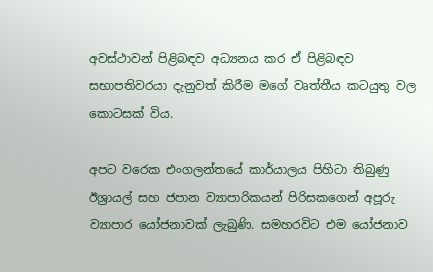අවස්ථාවන් පිළිබඳව අධ්‍යනය කර ඒ පිළිබඳව සභාපතිවරයා දැනුවත් කිරීම මගේ වෘත්තීය කටයුතු වල කොටසක් විය.

අපට වරෙක එංගලන්තයේ කාර්යාලය පිහිටා තිබුණු ඊශ්‍රායල් සහ ජපාන ව්‍යාපාරිකයන් පිරිසකගෙන් අපූරු ව්‍යාපාර යෝජනාවක් ලැබුණි. සමහරවිට එම යෝජනාව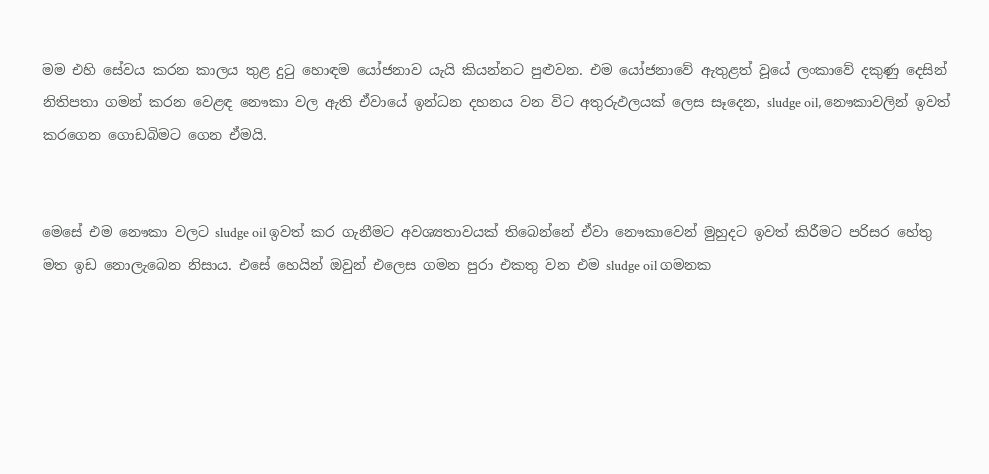මම එහි සේවය කරන කාලය තුළ දුටු හොඳම යෝජනාව යැයි කියන්නට පුළුවන. එම යෝජනාවේ ඇතුළත් වූයේ ලංකාවේ දකුණු දෙසින් නිතිපතා ගමන් කරන වෙළඳ නෞකා වල ඇති ඒවායේ ඉන්ධන දහනය වන විට අතුරුඵලයක් ලෙස සෑදෙන, sludge oil, නෞකාවලින් ඉවත් කරගෙන ගොඩබිමට ගෙන ඒමයි.


මෙසේ එම නෞකා වලට sludge oil ඉවත් කර ගැනීමට අවශ්‍යතාවයක් තිබෙන්නේ ඒවා නෞකාවෙන් මුහුදට ඉවත් කිරීමට පරිසර හේතු මත ඉඩ නොලැබෙන නිසාය. එසේ හෙයින් ඔවුන් එලෙස ගමන පුරා එකතු වන එම sludge oil ගමනක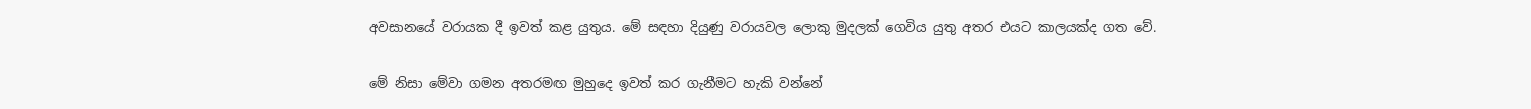අවසානයේ වරායක දී ඉවත් කළ යුතුය. මේ සඳහා දියුණු වරායවල ලොකු මුදලක් ගෙවිය යුතු අතර එයට කාලයක්ද ගත වේ.

මේ නිසා මේවා ගමන අතරමඟ මුහුදෙ ඉවත් කර ගැනීමට හැකි වන්නේ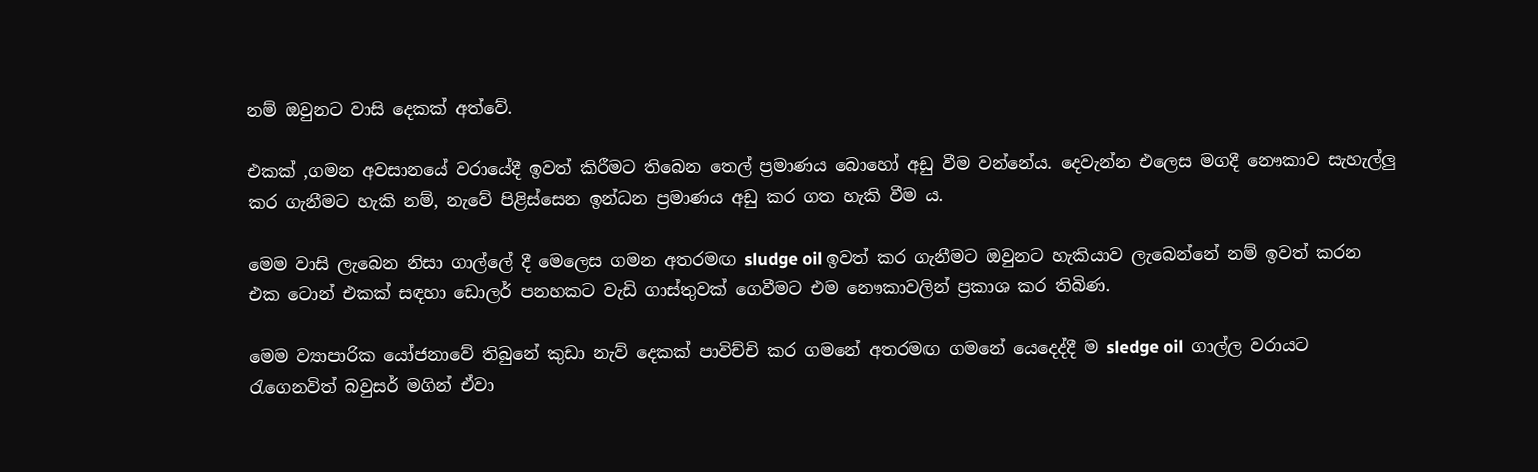නම් ඔවුනට වාසි දෙකක් අත්වේ.

එකක් ,ගමන අවසානයේ වරායේදී ඉවත් කිරීමට තිබෙන තෙල් ප්‍රමාණය බොහෝ අඩු වීම වන්නේය. දෙවැන්න එලෙස මගදී නෞකාව සැහැල්ලු කර ගැනීමට හැකි නම්, නැවේ පිළිස්සෙන ඉන්ධන ප්‍රමාණය අඩු කර ගත හැකි වීම ය.

මෙම වාසි ලැබෙන නිසා ගාල්ලේ දී මෙලෙස ගමන අතරමඟ sludge oil ඉවත් කර ගැනීමට ඔවුනට හැකියාව ලැබෙන්නේ නම් ඉවත් කරන එක ටොන් එකක් සඳහා ඩොලර් පනහකට වැඩි ගාස්තුවක් ගෙවීමට එම නෞකාවලින් ප්‍රකාශ කර තිබිණ.

මෙම ව්‍යාපාරික යෝජනාවේ තිබුනේ කුඩා නැව් දෙකක් පාවිච්චි කර ගමනේ අතරමඟ ගමනේ යෙදෙද්දී ම sledge oil  ගාල්ල වරායට රැගෙනවිත් බවුසර් මගින් ඒවා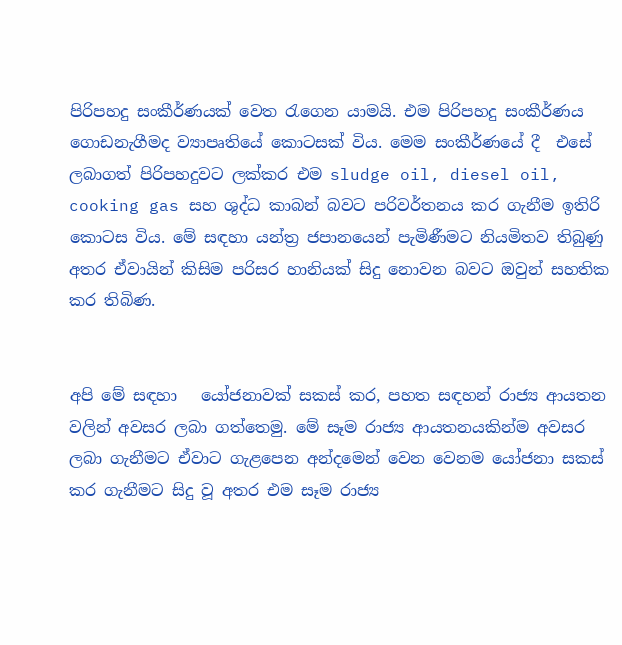පිරිපහදු සංකීර්ණයක් වෙත රැගෙන යාමයි. එම පිරිපහදු සංකීර්ණය ගොඩනැගීමද ව්‍යාපෘතියේ කොටසක් විය. මෙම සංකීර්ණයේ දී  එසේ ලබාගත් පිරිපහදුවට ලක්කර එම sludge oil, diesel oil, cooking gas සහ ශුද්ධ කාබන් බවට පරිවර්තනය කර ගැනීම ඉතිරි කොටස විය. මේ සඳහා යන්ත්‍ර ජපානයෙන් පැමිණීමට නියමිතව තිබුණු අතර ඒවායින් කිසිම පරිසර හානියක් සිදු නොවන බවට ඔවුන් සහතික කර තිබිණ.


අපි මේ සඳහා   යෝජනාවක් සකස් කර, පහත සඳහන් රාජ්‍ය ආයතන වලින් අවසර ලබා ගත්තෙමු. මේ සෑම රාජ්‍ය ආයතනයකින්ම අවසර ලබා ගැනීමට ඒවාට ගැළපෙන අන්දමෙන් වෙන වෙනම යෝජනා සකස් කර ගැනීමට සිදු වූ අතර එම සෑම රාජ්‍ය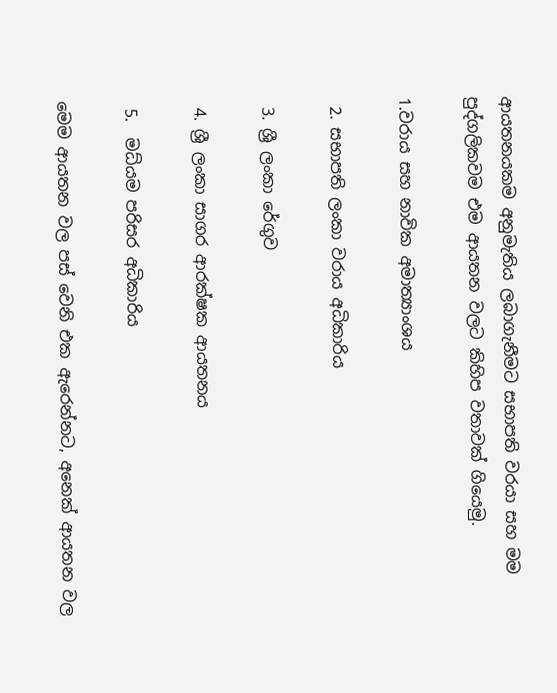ආයතනයකම අනුමැතිය ලබාගැනීමට සභාපති වරයා සහ මම පුද්ගලිකවම එම ආයතන වලට කිහිප වතාවක් ගියෙමු.

1.වරාය සහ නාවික අමාත්‍යාංශය

 2. සභාපති ලංකා වරාය අධිකාරිය

 3. ශ්‍රී ලංකා රේගුව

 4. ශ්‍රී ලංකා සාගර ආරක්ෂක ආයතනය

 5.  මධ්යම පරිසර අධිකාරිය

මෙම ආයතන වල පස් වෙනි එක ඇරෙන්නට, අනෙක් ආයතන වල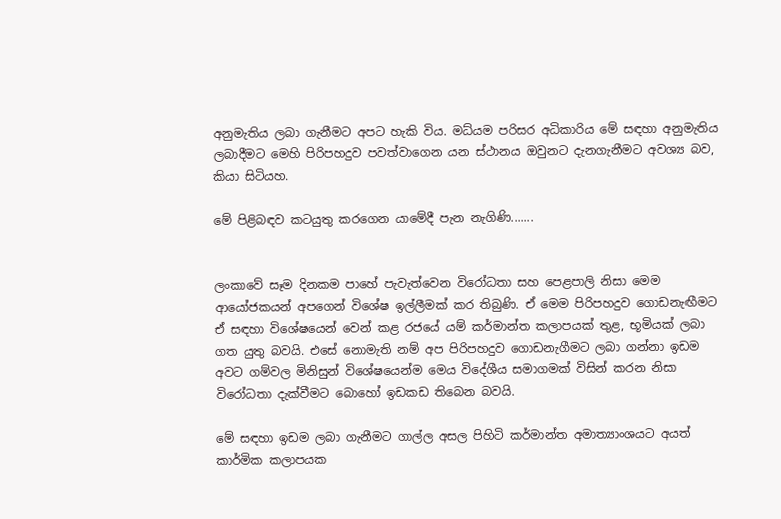අනුමැතිය ලබා ගැනීමට අපට හැකි විය. මධ්යම පරිසර අධිකාරිය මේ සඳහා අනුමැතිය ලබාදීමට මෙහි පිරිපහදුව පවත්වාගෙන යන ස්ථානය ඔවුනට දැනගැනීමට අවශ්‍ය බව, කියා සිටියහ.

මේ පිළිබඳව කටයුතු කරගෙන යාමේදී පැන නැගිණි.......


ලංකාවේ සෑම දිනකම පාහේ පැවැත්වෙන විරෝධතා සහ පෙළපාලි නිසා මෙම ආයෝජකයන් අපගෙන් විශේෂ ඉල්ලීමක් කර තිබුණි. ඒ මෙම පිරිපහදුව ගොඩනැඟීමට ඒ සඳහා විශේෂයෙන් වෙන් කළ රජයේ යම් කර්මාන්ත කලාපයක් තුළ, භූමියක් ලබා ගත යුතු බවයි. එසේ නොමැති නම් අප පිරිපහදුව ගොඩනැගීමට ලබා ගන්නා ඉඩම අවට ගම්වල මිනිසුන් විශේෂයෙන්ම මෙය විදේශීය සමාගමක් විසින් කරන නිසා විරෝධතා දැක්වීමට බොහෝ ඉඩකඩ තිබෙන බවයි.

මේ සඳහා ඉඩම ලබා ගැනීමට ගාල්ල අසල පිහිටි කර්මාන්ත අමාත්‍යාංශයට අයත් කාර්මික කලාපයක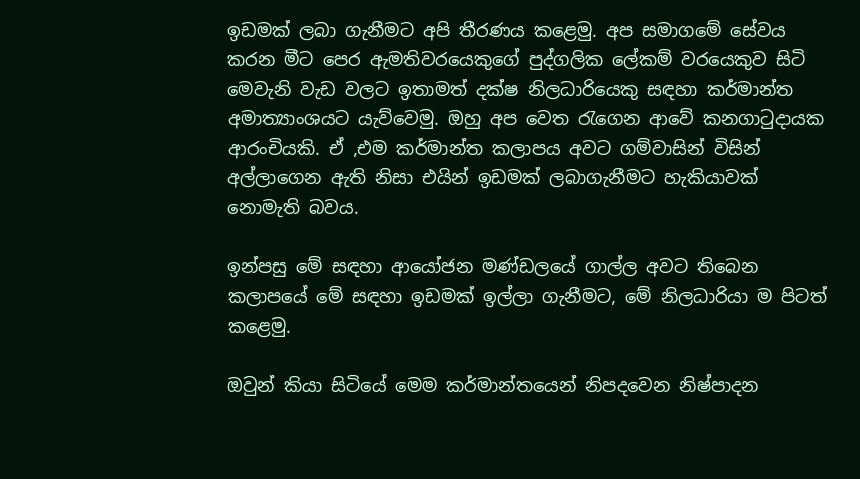ඉඩමක් ලබා ගැනීමට අපි තීරණය කළෙමු. අප සමාගමේ සේවය කරන මීට පෙර ඇමතිවරයෙකුගේ පුද්ගලික ලේකම් වරයෙකුව සිටි මෙවැනි වැඩ වලට ඉතාමත් දක්ෂ නිලධාරියෙකු සඳහා කර්මාන්ත අමාත්‍යාංශයට යැව්වෙමු. ඔහු අප වෙත රැගෙන ආවේ කනගාටුදායක ආරංචියකි. ඒ ,එම කර්මාන්ත කලාපය අවට ගම්වාසින් විසින් අල්ලාගෙන ඇති නිසා එයින් ඉඩමක් ලබාගැනීමට හැකියාවක් නොමැති බවය.

ඉන්පසු මේ සඳහා ආයෝජන මණ්ඩලයේ ගාල්ල අවට තිබෙන කලාපයේ මේ සඳහා ඉඩමක් ඉල්ලා ගැනීමට, මේ නිලධාරියා ම පිටත් කළෙමු.

ඔවුන් කියා සිටියේ මෙම කර්මාන්තයෙන් නිපදවෙන නිෂ්පාදන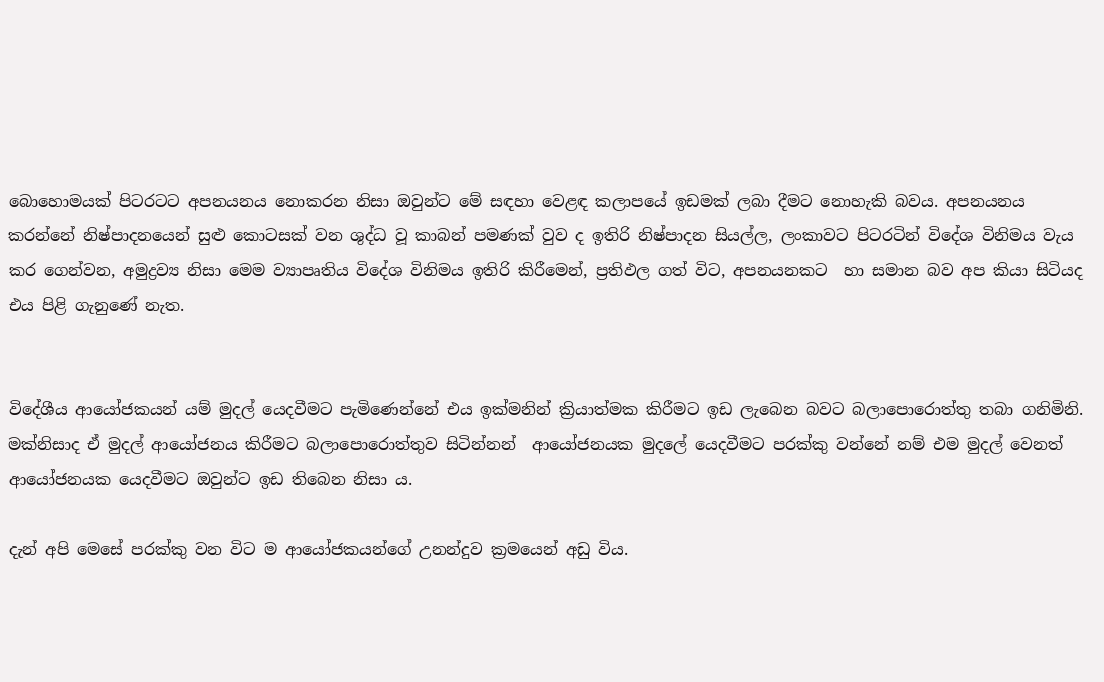බොහොමයක් පිටරටට අපනයනය නොකරන නිසා ඔවුන්ට මේ සඳහා වෙළඳ කලාපයේ ඉඩමක් ලබා දීමට නොහැකි බවය. අපනයනය කරන්නේ නිෂ්පාදනයෙන් සුළු කොටසක් වන ශුද්ධ වූ කාබන් පමණක් වුව ද ඉතිරි නිෂ්පාදන සියල්ල, ලංකාවට පිටරටින් විදේශ විනිමය වැය කර ගෙන්වන, අමුද්‍රව්‍ය නිසා මෙම ව්‍යාපෘතිය විදේශ විනිමය ඉතිරි කිරීමෙන්, ප්‍රතිඵල ගත් විට, අපනයනකට  හා සමාන බව අප කියා සිටියද එය පිළි ගැනුණේ නැත.


විදේශීය ආයෝජකයන් යම් මුදල් යෙදවීමට පැමිණෙන්නේ එය ඉක්මනින් ක්‍රියාත්මක කිරීමට ඉඩ ලැබෙන බවට බලාපොරොත්තු තබා ගනිමිනි. මක්නිසාද ඒ මුදල් ආයෝජනය කිරීමට බලාපොරොත්තුව සිටින්නන්  ආයෝජනයක මුදලේ යෙදවීමට පරක්කු වන්නේ නම් එම මුදල් වෙනත් ආයෝජනයක යෙදවීමට ඔවුන්ට ඉඩ තිබෙන නිසා ය.

දැන් අපි මෙසේ පරක්කු වන විට ම ආයෝජකයන්ගේ උනන්දුව ක්‍රමයෙන් අඩු විය.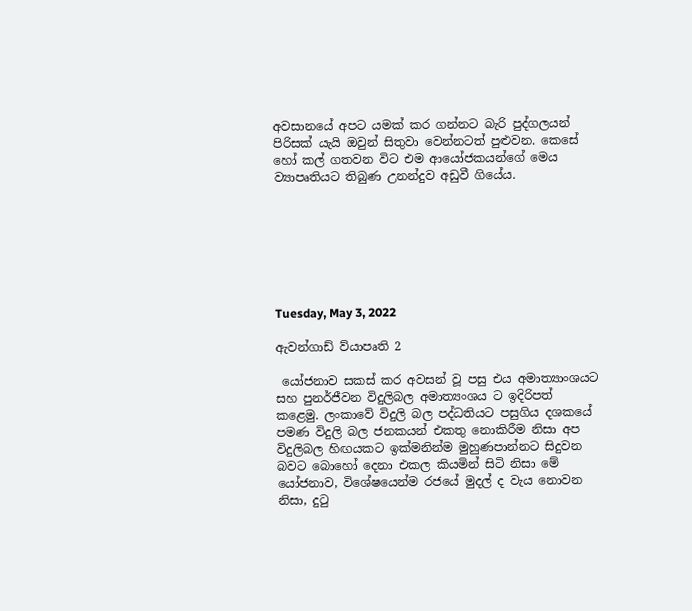අවසානයේ අපට යමක් කර ගන්නට බැරි පුද්ගලයන් පිරිසක් යැයි ඔවුන් සිතුවා වෙන්නටත් පුළුවන. කෙසේ හෝ කල් ගතවන විට එම ආයෝජකයන්ගේ මෙය ව්‍යාපෘතියට තිබුණ උනන්දුව අඩුවී ගියේය.







Tuesday, May 3, 2022

ඇවන්ගාඩ් ව්යාපෘති 2

 යෝජනාව සකස් කර අවසන් වූ පසු එය අමාත්‍යාංශයට සහ පුනර්ජීවන විදුලිබල අමාත්‍යංශය ට ඉදිරිපත් කළෙමු. ලංකාවේ විදුලි බල පද්ධතියට පසුගිය දශකයේ පමණ විදුලි බල ජනකයන් එකතු නොකිරීම නිසා අප විදුලිබල හිඟයකට ඉක්මනින්ම මුහුණපාන්නට සිදුවන බවට බොහෝ දෙනා එකල කියමින් සිටි නිසා මේ යෝජනාව, විශේෂයෙන්ම රජයේ මුදල් ද වැය නොවන නිසා, දුටු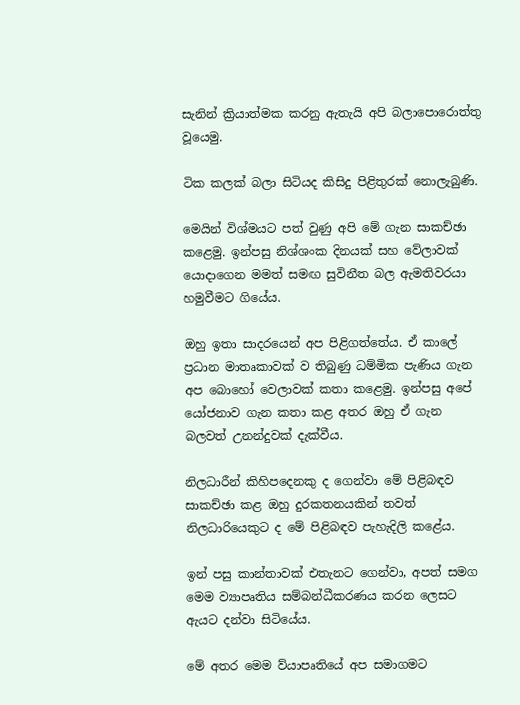සැනින් ක්‍රියාත්මක කරනු ඇතැයි අපි බලාපොරොත්තු වූයෙමු.

ටික කලක් බලා සිටියද කිසිදු පිළිතුරක් නොලැබුණි.

මෙයින් විශ්මයට පත් වුණු අපි මේ ගැන සාකච්ඡා කළෙමු. ඉන්පසු නිශ්ශංක දිනයක් සහ වේලාවක් යොදාගෙන මමත් සමඟ සුවිනීත බල ඇමතිවරයා හමුවීමට ගියේය.

ඔහු ඉතා සාදරයෙන් අප පිළිගත්තේය. ඒ කාලේ ප්‍රධාන මාතෘකාවක් ව තිබුණු ධම්මික පැණිය ගැන අප බොහෝ වෙලාවක් කතා කළෙමු. ඉන්පසු අපේ යෝජනාව ගැන කතා කළ අතර ඔහු ඒ ගැන බලවත් උනන්දුවක් දැක්වීය.

නිලධාරීන් කිහිපදෙනකු ද ගෙන්වා මේ පිළිබඳව සාකච්ඡා කළ ඔහු දුරකතනයකින් තවත් නිලධාරියෙකුට ද මේ පිළිබඳව පැහැදිලි කළේය.

ඉන් පසු කාන්තාවක් එතැනට ගෙන්වා, අපත් සමග මෙම ව්‍යාපෘතිය සම්බන්ධීකරණය කරන ලෙසට ඇයට දන්වා සිටියේය.

මේ අතර මෙම ව්යාපෘතියේ අප සමාගමට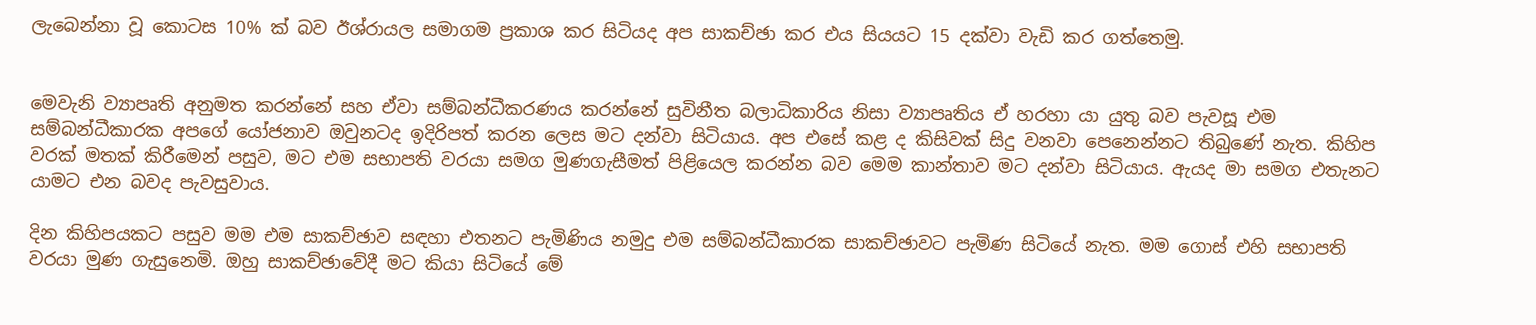ලැබෙන්නා වූ කොටස 10% ක් බව ඊශ්රායල සමාගම ප්‍රකාශ කර සිටියද අප සාකච්ඡා කර එය සියයට 15 දක්වා වැඩි කර ගත්තෙමු.


මෙවැනි ව්‍යාපෘති අනුමත කරන්නේ සහ ඒවා සම්බන්ධීකරණය කරන්නේ සුවිනීත බලාධිකාරිය නිසා ව්‍යාපෘතිය ඒ හරහා යා යුතු බව පැවසූ එම සම්බන්ධීකාරක අපගේ යෝජනාව ඔවුනටද ඉදිරිපත් කරන ලෙස මට දන්වා සිටියාය. අප එසේ කළ ද කිසිවක් සිදු වනවා පෙනෙන්නට තිබුණේ නැත. කිහිප වරක් මතක් කිරීමෙන් පසුව, මට එම සභාපති වරයා සමග මුණගැසීමත් පිළියෙල කරන්න බව මෙම කාන්තාව මට දන්වා සිටියාය. ඇයද මා සමග එතැනට යාමට එන බවද පැවසුවාය.

දින කිහිපයකට පසුව මම එම සාකච්ඡාව සඳහා එතනට පැමිණිය නමුදු එම සම්බන්ධීකාරක සාකච්ඡාවට පැමිණ සිටියේ නැත. මම ගොස් එහි සභාපති වරයා මුණ ගැසුනෙමි. ඔහු සාකච්ඡාවේදී මට කියා සිටියේ මේ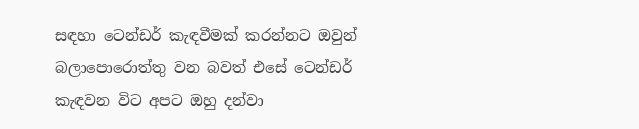සඳහා ටෙන්ඩර් කැඳවීමක් කරන්නට ඔවුන් බලාපොරොත්තු වන බවත් එසේ ටෙන්ඩර් කැඳවන විට අපට ඔහු දන්වා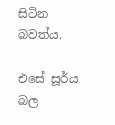සිටින බවත්ය.

එසේ සූර්ය බල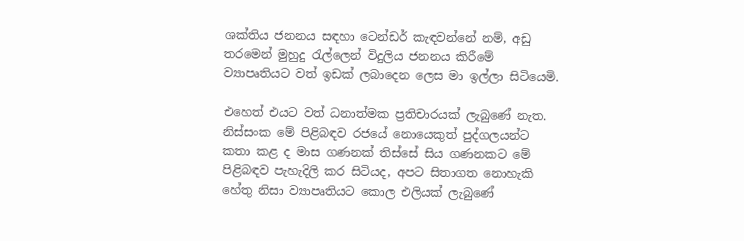ශක්තිය ජනනය සඳහා ටෙන්ඩර් කැඳවන්නේ නම්, අඩු තරමෙන් මුහුදු රැල්ලෙන් විදුලිය ජනනය කිරීමේ ව්‍යාපෘතියට වත් ඉඩක් ලබාදෙන ලෙස මා ඉල්ලා සිටියෙමි.

එහෙත් එයට වත් ධනාත්මක ප්‍රතිචාරයක් ලැබුණේ නැත. නිස්සංක මේ පිළිබඳව රජයේ නොයෙකුත් පුද්ගලයන්ට කතා කළ ද මාස ගණනක් තිස්සේ සිය ගණනකට මේ පිළිබඳව පැහැදිලි කර සිටියද, අපට සිතාගත නොහැකි හේතු නිසා ව්‍යාපෘතියට කොල එලියක් ලැබුණේ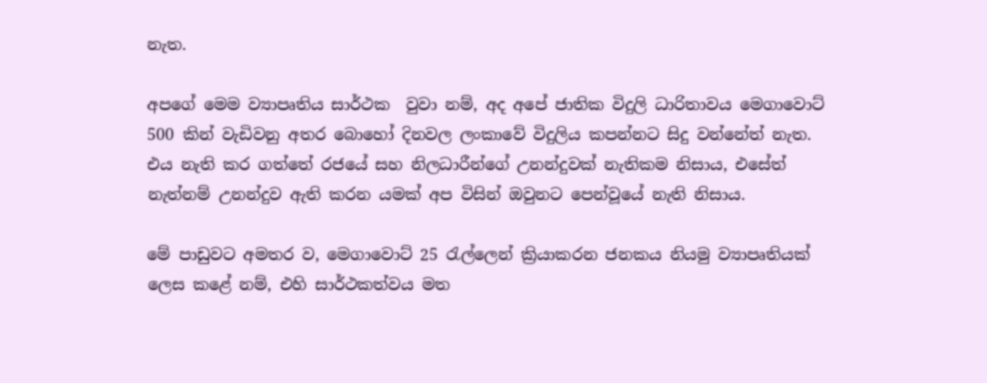නැත.

අපගේ මෙම ව්‍යාපෘතිය සාර්ථක  වුවා නම්, අද අපේ ජාතික විදුලි ධාරිතාවය මෙගාවොට් 500 කින් වැඩිවනු අතර බොහෝ දිනවල ලංකාවේ විදුලිය කපන්නට සිදු වන්නේත් නැත. එය නැති කර ගත්තේ රජයේ සහ නිලධාරීන්ගේ උනන්දුවක් නැතිකම නිසාය, එසේත් නැත්නම් උනන්දුව ඇති කරන යමක් අප විසින් ඔවුනට පෙන්වූයේ නැති නිසාය.

මේ පාඩුවට අමතර ව, මෙගාවොට් 25 රැල්ලෙන් ක්‍රියාකරන ජනකය නියමු ව්‍යාපෘතියක් ලෙස කළේ නම්, එහි සාර්ථකත්වය මත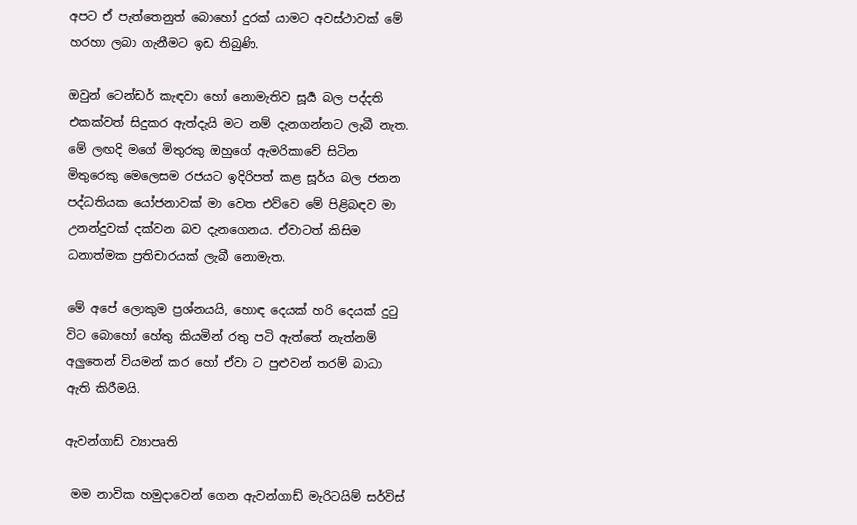අපට ඒ පැත්තෙනුත් බොහෝ දුරක් යාමට අවස්ථාවක් මේ හරහා ලබා ගැනීමට ඉඩ තිබුණි.

ඔවුන් ටෙන්ඩර් කැඳවා හෝ නොමැතිව සූර්‍ය බල පද්දති එකක්වත් සිදුකර ඇත්දැයි මට නම් දැනගන්නට ලැබී නැත. මේ ලඟදි මගේ මිතුරකු ඔහුගේ ඇමරිකාවේ සිටින මිතුරෙකු මෙලෙසම රජයට ඉදිරිපත් කළ සූර්ය බල ජනන පද්ධතියක යෝජනාවක් මා වෙත එව්වෙ මේ පිළිබඳව මා උනන්දුවක් දක්වන බව දැනගෙනය. ඒවාටත් කිසිම ධනාත්මක ප්‍රතිචාරයක් ලැබී නොමැත.

මේ අපේ ලොකුම ප්‍රශ්නයයි, හොඳ දෙයක් හරි දෙයක් දුටු විට බොහෝ හේතු කියමින් රතු පටි ඇත්තේ නැත්නම් අලුතෙන් වියමන් කර හෝ ඒවා ට පුළුවන් තරම් බාධා ඇති කිරීමයි.

ඇවන්ගාඩ් ව්‍යාපෘති

 මම නාවික හමුදාවෙන් ගෙන ඇවන්ගාඩ් මැරිටයිම් සර්විස්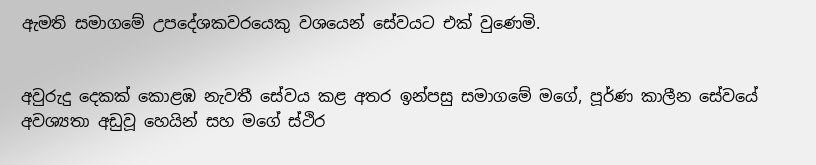ඇමති සමාගමේ උපදේශකවරයෙකු වශයෙන් සේවයට එක් වුණෙමි.


අවුරුදු දෙකක් කොළඹ නැවතී සේවය කළ අතර ඉන්පසු සමාගමේ මගේ, පූර්ණ කාලීන සේවයේ අවශ්‍යතා අඩුවූ හෙයින් සහ මගේ ස්ථිර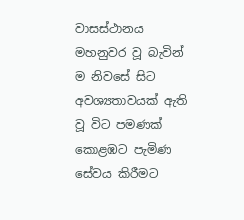වාසස්ථානය මහනුවර වූ බැවින් ම නිවසේ සිට අවශ්‍යතාවයක් ඇති වූ විට පමණක් කොළඹට පැමිණ සේවය කිරීමට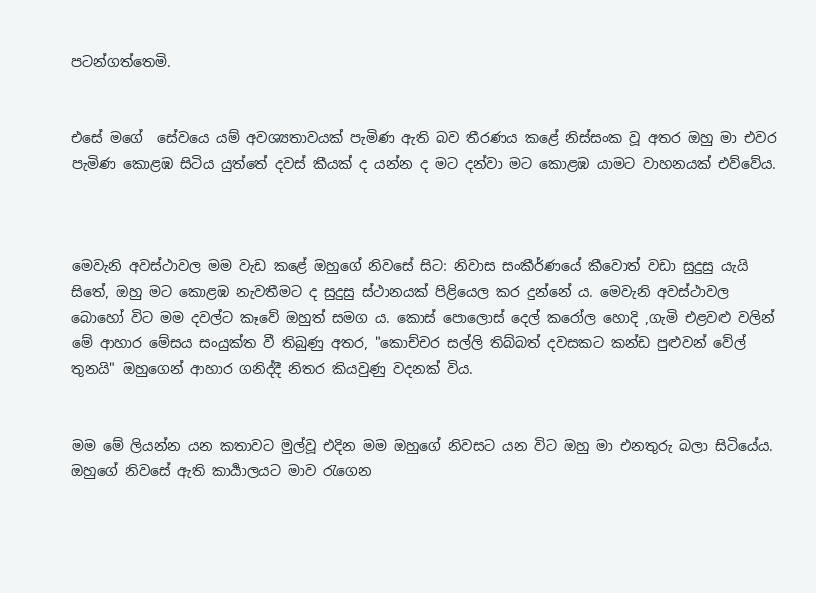පටන්ගත්තෙමි.


එසේ මගේ  සේවයෙ යම් අවශ්‍යතාවයක් පැමිණ ඇති බව තීරණය කළේ නිස්සංක වූ අතර ඔහු මා එවර පැමිණ කොළඹ සිටිය යුත්තේ දවස් කීයක් ද යන්න ද මට දන්වා මට කොළඹ යාමට වාහනයක් එව්වේය.



මෙවැනි අවස්ථාවල මම වැඩ කළේ ඔහුගේ නිවසේ සිට: නිවාස සංකීර්ණයේ කීවොත් වඩා සුදුසු යැයි සිතේ, ඔහු මට කොළඹ නැවතීමට ද සුදුසු ස්ථානයක් පිළියෙල කර දුන්නේ ය. මෙවැනි අවස්ථාවල බොහෝ විට මම දවල්ට කෑවේ ඔහුත් සමග ය. කොස් පොලොස් දෙල් කරෝල හොදි ,ගැමි එළවළු වලින් මේ ආහාර මේසය සංයුක්ත වී තිබුණු අතර, "කොච්චර සල්ලි තිබ්බත් දවසකට කන්ඩ පුළුවන් වේල් තුනයි" ඔහුගෙන් ආහාර ගනිද්දී නිතර කියවුණු වදනක් විය.


මම මේ ලියන්න යන කතාවට මුල්වූ එදින මම ඔහුගේ නිවසට යන විට ඔහු මා එනතුරු බලා සිටියේය. ඔහුගේ නිවසේ ඇති කාර්‍යාලයට මාව රැගෙන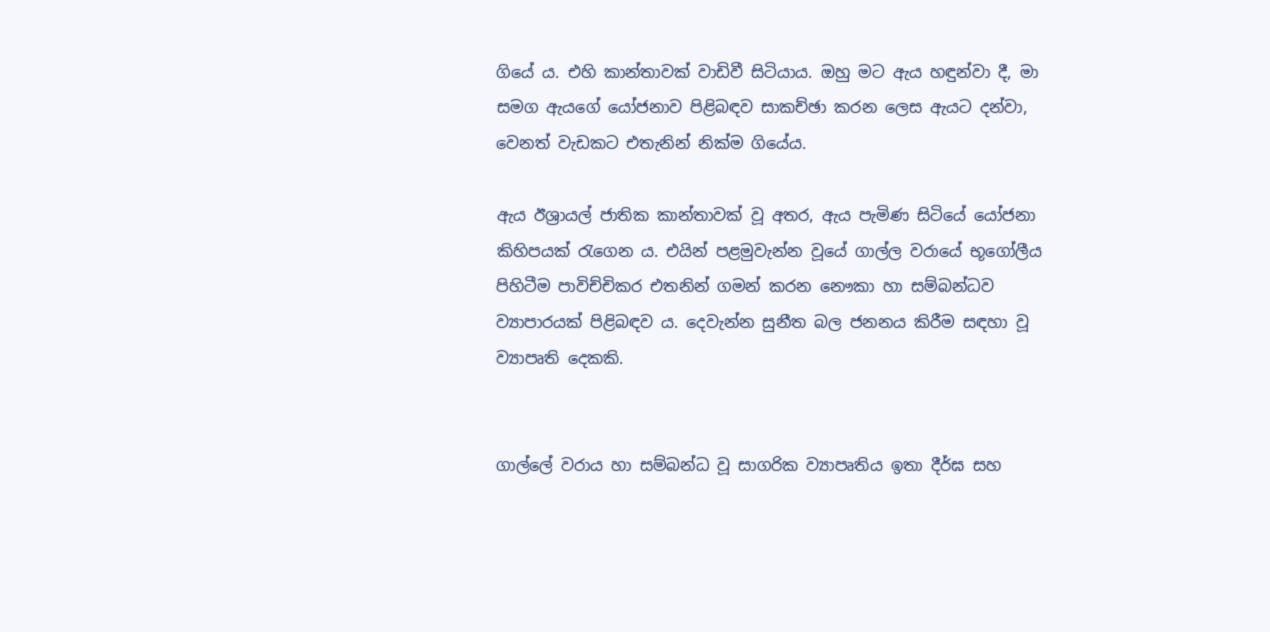ගියේ ය. එහි කාන්තාවක් වාඩිවී සිටියාය. ඔහු මට ඇය හඳුන්වා දී, මා සමග ඇයගේ යෝජනාව පිළිබඳව සාකච්ඡා කරන ලෙස ඇයට දන්වා, වෙනත් වැඩකට එතැනින් නික්ම ගියේය.

ඇය ඊශ්‍රායල් ජාතික කාන්තාවක් වූ අතර, ඇය පැමිණ සිටියේ යෝජනා කිහිපයක් රැගෙන ය. එයින් පළමුවැන්න වූයේ ගාල්ල වරායේ භූගෝලීය පිහිටීම පාවිච්චිකර එතනින් ගමන් කරන නෞකා හා සම්බන්ධව ව්‍යාපාරයක් පිළිබඳව ය. දෙවැන්න සුනීත බල ජනනය කිරීම සඳහා වූ ව්‍යාපෘති දෙකකි.


ගාල්ලේ වරාය හා සම්බන්ධ වූ සාගරික ව්‍යාපෘතිය ඉතා දීර්ඝ සහ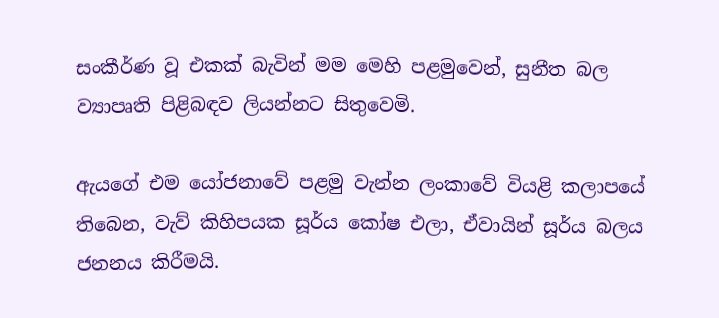සංකීර්ණ වූ එකක් බැවින් මම මෙහි පළමුවෙන්, සුනීත බල ව්‍යාපෘති පිළිබඳව ලියන්නට සිතුවෙමි.

ඇයගේ එම යෝජනාවේ පළමු වැන්න ලංකාවේ වියළි කලාපයේ තිබෙන, වැව් කිහිපයක සූර්ය කෝෂ එලා, ඒවායින් සූර්ය බලය ජනනය කිරීමයි.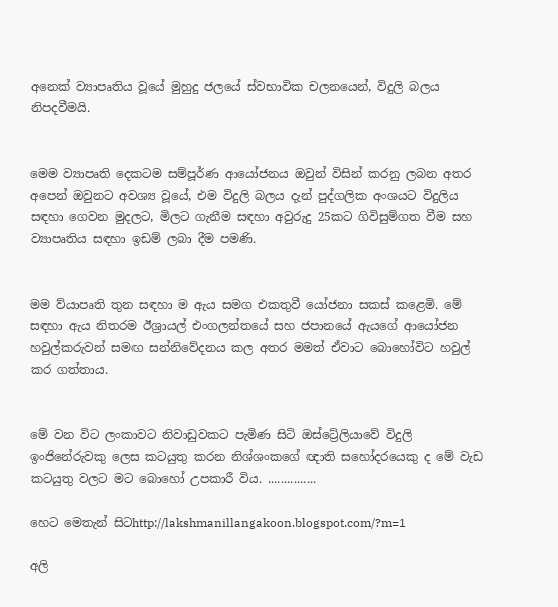අනෙක් ව්‍යාපෘතිය වූයේ මුහුදු ජලයේ ස්වභාවික චලනයෙන්, විදුලි බලය නිපදවීමයි.


මෙම ව්‍යාපෘති දෙකටම සම්පූර්ණ ආයෝජනය ඔවුන් විසින් කරනු ලබන අතර අපෙන් ඔවුනට අවශ්‍ය වූයේ, එම විදුලි බලය දැන් පුද්ගලික අංශයට විදුලිය සඳහා ගෙවන මුදලට, මිලට ගැනීම සඳහා අවුරුදු 25කට ගිවිසුම්ගත වීම සහ ව්‍යාපෘතිය සඳහා ඉඩම් ලබා දීම පමණි.


මම ව්යාපෘති තුන සඳහා ම ඇය සමග එකතුවී යෝජනා සකස් කළෙමි. මේ සඳහා ඇය නිතරම ඊශ්‍රායල් එංගලන්තයේ සහ ජපානයේ ඇයගේ ආයෝජන හවුල්කරුවන් සමඟ සන්නිවේදනය කල අතර මමත් ඒවාට බොහෝවිට හවුල් කර ගත්තාය.


මේ වන විට ලංකාවට නිවාඩුවකට පැමිණ සිටි ඔස්ට්‍රේලියාවේ විදුලි ඉංජිනේරුවකු ලෙස කටයුතු කරන නිශ්ශංකගේ ඥාති සහෝදරයෙකු ද මේ වැඩ කටයුතු වලට මට බොහෝ උපකාරී විය. ...............

හෙට මෙතැන් සිටhttp://lakshmanillangakoon.blogspot.com/?m=1

අලි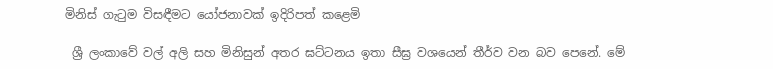මිනිස් ගැටුම විසඳීමට යෝජනාවක් ඉදිරිපත් කළෙමි

 ශ්‍රී ලංකාවේ වල් අලි සහ මිනිසුන් අතර ඝට්ටනය ඉතා සීඝ්‍ර වශයෙන් තීර්ව වන බව පෙනේ. මේ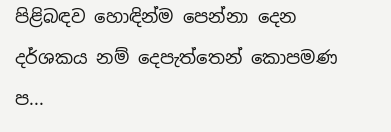පිළිබඳව හොඳින්ම පෙන්නා දෙන දර්ශකය නම් දෙපැත්තෙන් කොපමණ ප...